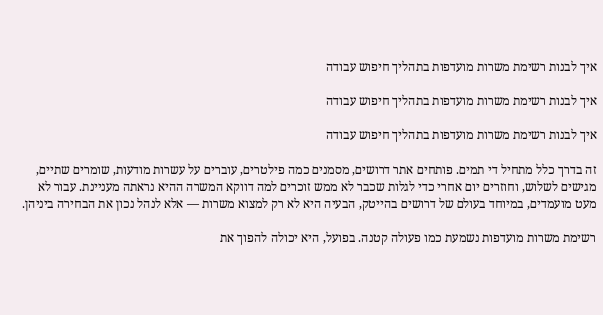איך לבנות רשימת משרות מועדפות בתהליך חיפוש עבודה

איך לבנות רשימת משרות מועדפות בתהליך חיפוש עבודה

איך לבנות רשימת משרות מועדפות בתהליך חיפוש עבודה

זה בדרך כלל מתחיל די תמים. פותחים אתר דרושים, מסמנים כמה פילטרים, עוברים על עשרות מודעות, שומרים שתיים, מגישים לשלוש, וחוזרים יום אחרי כדי לגלות שכבר לא ממש זוכרים למה דווקא המשרה ההיא נראתה מעניינת. עבור לא מעט מועמדים, במיוחד בעולם של דרושים בהייטק, הבעיה היא לא רק למצוא משרות — אלא לנהל נכון את הבחירה ביניהן.

רשימת משרות מועדפות נשמעת כמו פעולה קטנה. בפועל, היא יכולה להפוך את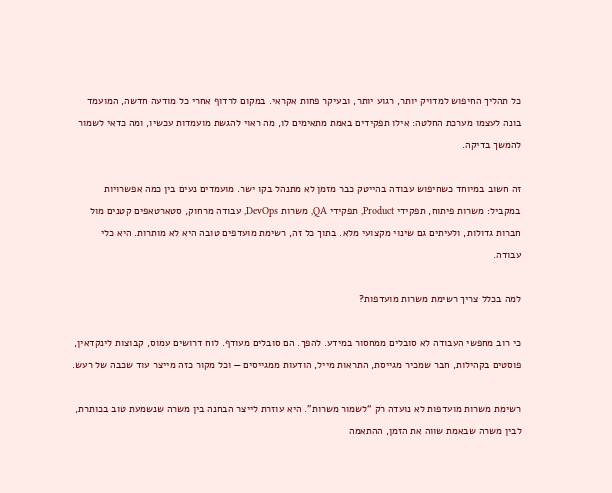כל תהליך החיפוש למדויק יותר, רגוע יותר, ובעיקר פחות אקראי. במקום לרדוף אחרי כל מודעה חדשה, המועמד בונה לעצמו מערכת החלטה: אילו תפקידים באמת מתאימים לו, מה ראוי להגשת מועמדות עכשיו, ומה כדאי לשמור להמשך בדיקה.

זה חשוב במיוחד כשחיפוש עבודה בהייטק כבר מזמן לא מתנהל בקו ישר. מועמדים נעים בין כמה אפשרויות במקביל: משרות פיתוח, תפקידי Product, תפקידי QA, משרות DevOps, עבודה מרחוק, סטארטאפים קטנים מול חברות גדולות, ולעיתים גם שינוי מקצועי מלא. בתוך כל זה, רשימת מועדפים טובה היא לא מותרות. היא כלי עבודה.

למה בכלל צריך רשימת משרות מועדפות?

כי רוב מחפשי העבודה לא סובלים ממחסור במידע. להפך. הם סובלים מעודף. לוח דרושים עמוס, קבוצות לינקדאין, פוסטים בקהילות, חבר שמכיר מגייסת, התראות מייל, הודעות ממגייסים — וכל מקור כזה מייצר עוד שכבה של רעש.

רשימת משרות מועדפות לא נועדה רק “לשמור משרות”. היא עוזרת לייצר הבחנה בין משרה שנשמעת טוב בכותרת, לבין משרה שבאמת שווה את הזמן, ההתאמה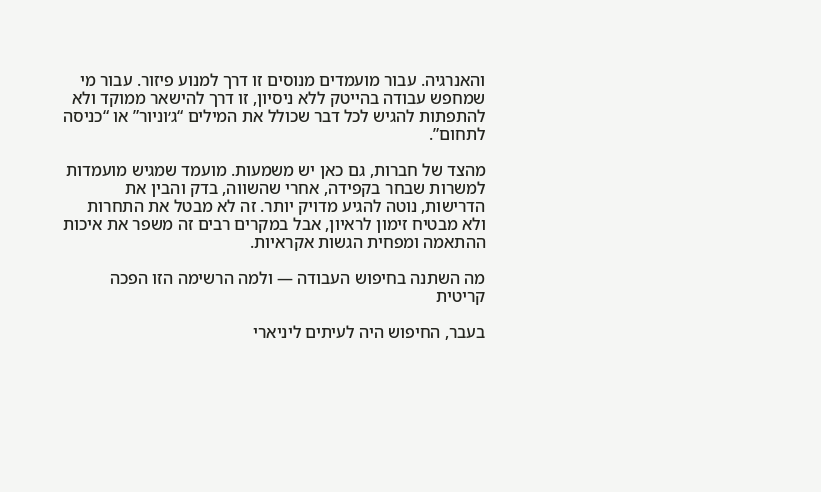והאנרגיה. עבור מועמדים מנוסים זו דרך למנוע פיזור. עבור מי שמחפש עבודה בהייטק ללא ניסיון, זו דרך להישאר ממוקד ולא להתפתות להגיש לכל דבר שכולל את המילים “ג׳וניור” או “כניסה לתחום”.

מהצד של חברות, גם כאן יש משמעות. מועמד שמגיש מועמדות למשרות שבחר בקפידה, אחרי שהשווה, בדק והבין את הדרישות, נוטה להגיע מדויק יותר. זה לא מבטל את התחרות ולא מבטיח זימון לראיון, אבל במקרים רבים זה משפר את איכות ההתאמה ומפחית הגשות אקראיות.

מה השתנה בחיפוש העבודה — ולמה הרשימה הזו הפכה קריטית

בעבר, החיפוש היה לעיתים ליניארי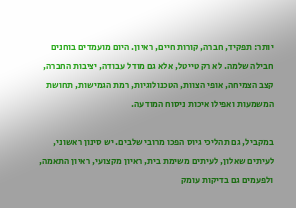יותר: תפקיד, חברה, קורות חיים, ראיון. היום מועמדים בוחנים חבילה שלמה. לא רק טייטל, אלא גם מודל עבודה, יציבות החברה, קצב הצמיחה, אופי הצוות, הטכנולוגיות, רמת הגמישות, תחושת המשמעות ואפילו איכות ניסוח המודעה.

במקביל, גם תהליכי גיוס הפכו מרובי שלבים. יש סינון ראשוני, לעיתים שאלון, לעיתים משימת בית, ראיון מקצועי, ראיון התאמה, ולפעמים גם בדיקות עומק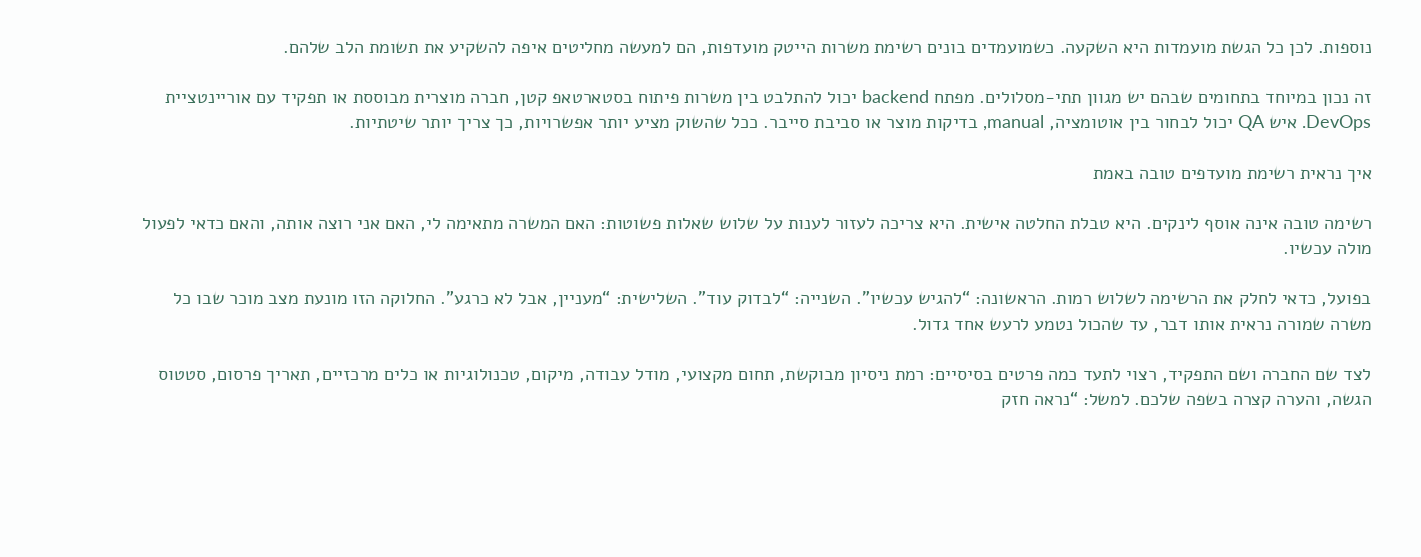נוספות. לכן כל הגשת מועמדות היא השקעה. כשמועמדים בונים רשימת משרות הייטק מועדפות, הם למעשה מחליטים איפה להשקיע את תשומת הלב שלהם.

זה נכון במיוחד בתחומים שבהם יש מגוון תתי-מסלולים. מפתח backend יכול להתלבט בין משרות פיתוח בסטארטאפ קטן, חברה מוצרית מבוססת או תפקיד עם אוריינטציית DevOps. איש QA יכול לבחור בין אוטומציה, manual, בדיקות מוצר או סביבת סייבר. ככל שהשוק מציע יותר אפשרויות, כך צריך יותר שיטתיות.

איך נראית רשימת מועדפים טובה באמת

רשימה טובה אינה אוסף לינקים. היא טבלת החלטה אישית. היא צריכה לעזור לענות על שלוש שאלות פשוטות: האם המשרה מתאימה לי, האם אני רוצה אותה, והאם כדאי לפעול מולה עכשיו.

בפועל, כדאי לחלק את הרשימה לשלוש רמות. הראשונה: “להגיש עכשיו”. השנייה: “לבדוק עוד”. השלישית: “מעניין, אבל לא כרגע”. החלוקה הזו מונעת מצב מוכר שבו כל משרה שמורה נראית אותו דבר, עד שהכול נטמע לרעש אחד גדול.

לצד שם החברה ושם התפקיד, רצוי לתעד כמה פרטים בסיסיים: רמת ניסיון מבוקשת, תחום מקצועי, מודל עבודה, מיקום, טכנולוגיות או כלים מרכזיים, תאריך פרסום, סטטוס הגשה, והערה קצרה בשפה שלכם. למשל: “נראה חזק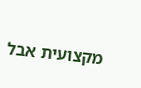מקצועית אבל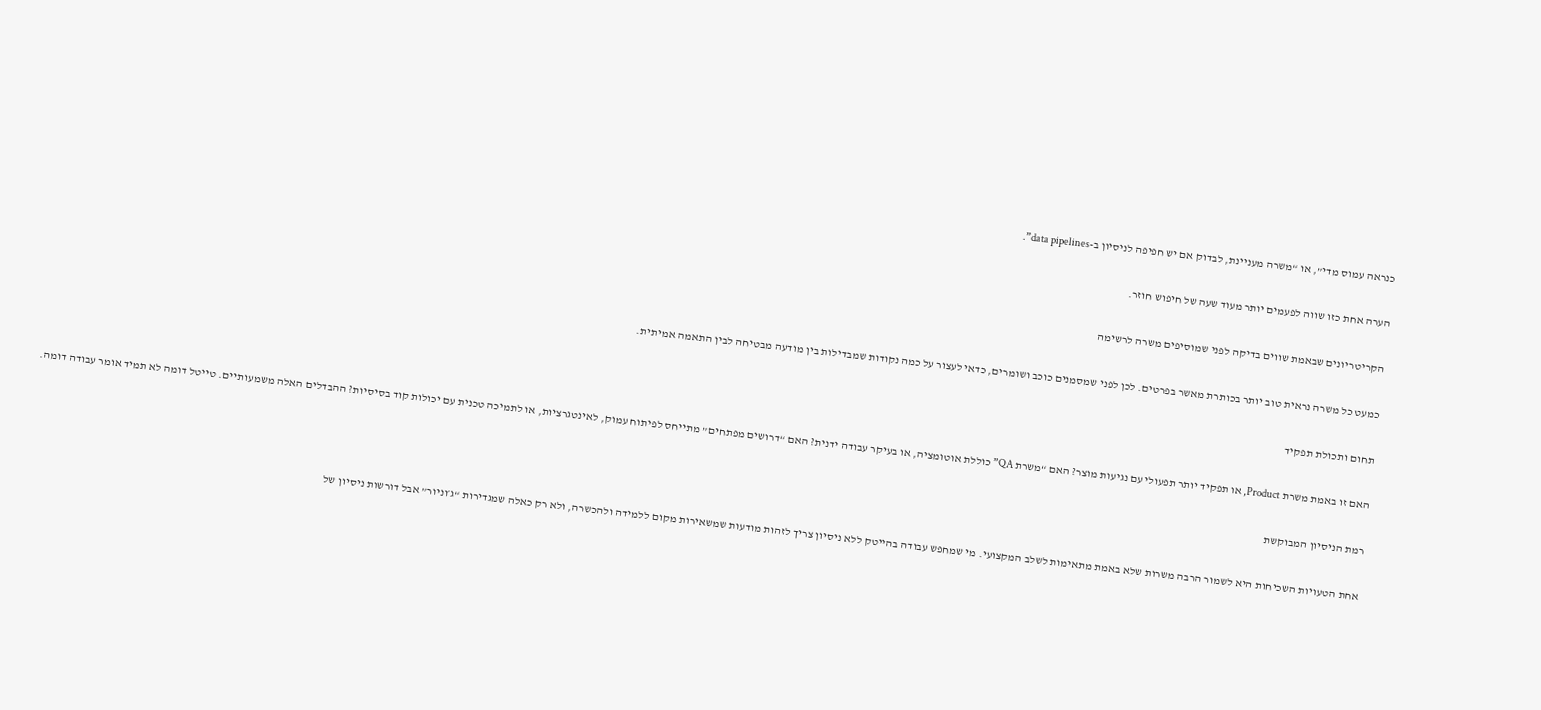כנראה עמוס מדי”, או “משרה מעניינת, לבדוק אם יש חפיפה לניסיון ב-data pipelines”.

הערה אחת כזו שווה לפעמים יותר מעוד שעה של חיפוש חוזר.

הקריטריונים שבאמת שווים בדיקה לפני שמוסיפים משרה לרשימה

כמעט כל משרה נראית טוב יותר בכותרת מאשר בפרטים. לכן לפני שמסמנים כוכב ושומרים, כדאי לעצור על כמה נקודות שמבדילות בין מודעה מבטיחה לבין התאמה אמיתית.

תחום ותכולת תפקיד

האם זו באמת משרת Product, או תפקיד יותר תפעולי עם נגיעות מוצר? האם “משרת QA” כוללת אוטומציה, או בעיקר עבודה ידנית? האם “דרושים מפתחים” מתייחס לפיתוח עמוק, לאינטגרציות, או לתמיכה טכנית עם יכולות קוד בסיסיות? ההבדלים האלה משמעותיים. טייטל דומה לא תמיד אומר עבודה דומה.

רמת הניסיון המבוקשת

אחת הטעויות השכיחות היא לשמור הרבה משרות שלא באמת מתאימות לשלב המקצועי. מי שמחפש עבודה בהייטק ללא ניסיון צריך לזהות מודעות שמשאירות מקום ללמידה ולהכשרה, ולא רק כאלה שמגדירות “ג׳וניור” אבל דורשות ניסיון של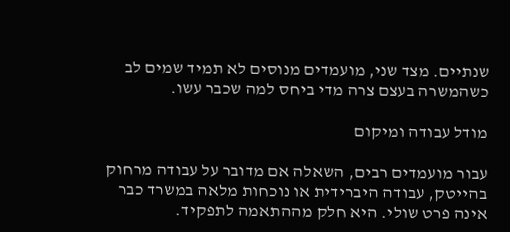שנתיים. מצד שני, מועמדים מנוסים לא תמיד שמים לב כשהמשרה בעצם צרה מדי ביחס למה שכבר עשו.

מודל עבודה ומיקום

עבור מועמדים רבים, השאלה אם מדובר על עבודה מרחוק בהייטק, עבודה היברידית או נוכחות מלאה במשרד כבר אינה פרט שולי. היא חלק מההתאמה לתפקיד.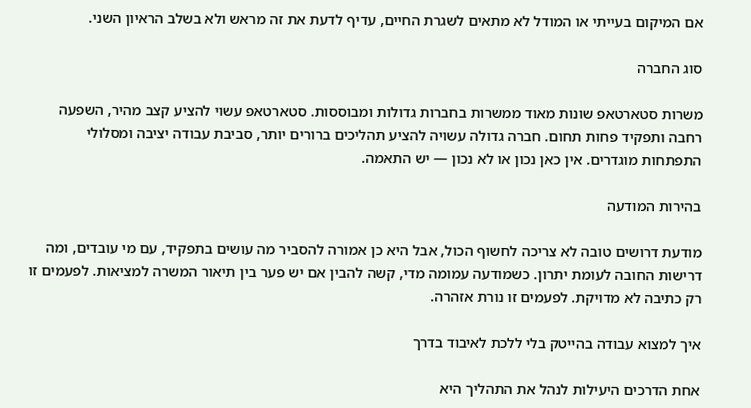אם המיקום בעייתי או המודל לא מתאים לשגרת החיים, עדיף לדעת את זה מראש ולא בשלב הראיון השני.

סוג החברה

משרות סטארטאפ שונות מאוד ממשרות בחברות גדולות ומבוססות. סטארטאפ עשוי להציע קצב מהיר, השפעה רחבה ותפקיד פחות תחום. חברה גדולה עשויה להציע תהליכים ברורים יותר, סביבת עבודה יציבה ומסלולי התפתחות מוגדרים. אין כאן נכון או לא נכון — יש התאמה.

בהירות המודעה

מודעת דרושים טובה לא צריכה לחשוף הכול, אבל היא כן אמורה להסביר מה עושים בתפקיד, עם מי עובדים, ומה דרישות החובה לעומת יתרון. כשמודעה עמומה מדי, קשה להבין אם יש פער בין תיאור המשרה למציאות. לפעמים זו רק כתיבה לא מדויקת. לפעמים זו נורת אזהרה.

איך למצוא עבודה בהייטק בלי ללכת לאיבוד בדרך

אחת הדרכים היעילות לנהל את התהליך היא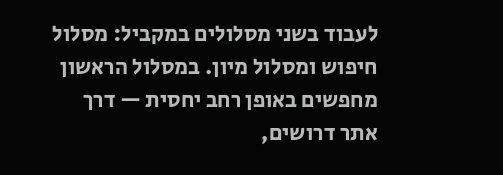לעבוד בשני מסלולים במקביל: מסלול חיפוש ומסלול מיון. במסלול הראשון מחפשים באופן רחב יחסית — דרך אתר דרושים,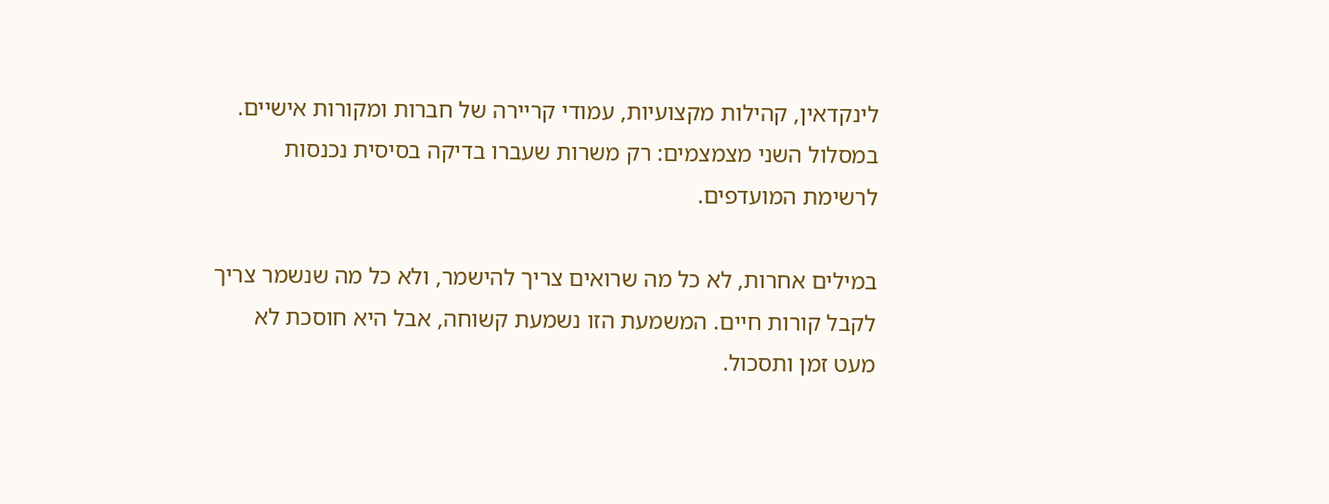לינקדאין, קהילות מקצועיות, עמודי קריירה של חברות ומקורות אישיים. במסלול השני מצמצמים: רק משרות שעברו בדיקה בסיסית נכנסות לרשימת המועדפים.

במילים אחרות, לא כל מה שרואים צריך להישמר, ולא כל מה שנשמר צריך לקבל קורות חיים. המשמעת הזו נשמעת קשוחה, אבל היא חוסכת לא מעט זמן ותסכול.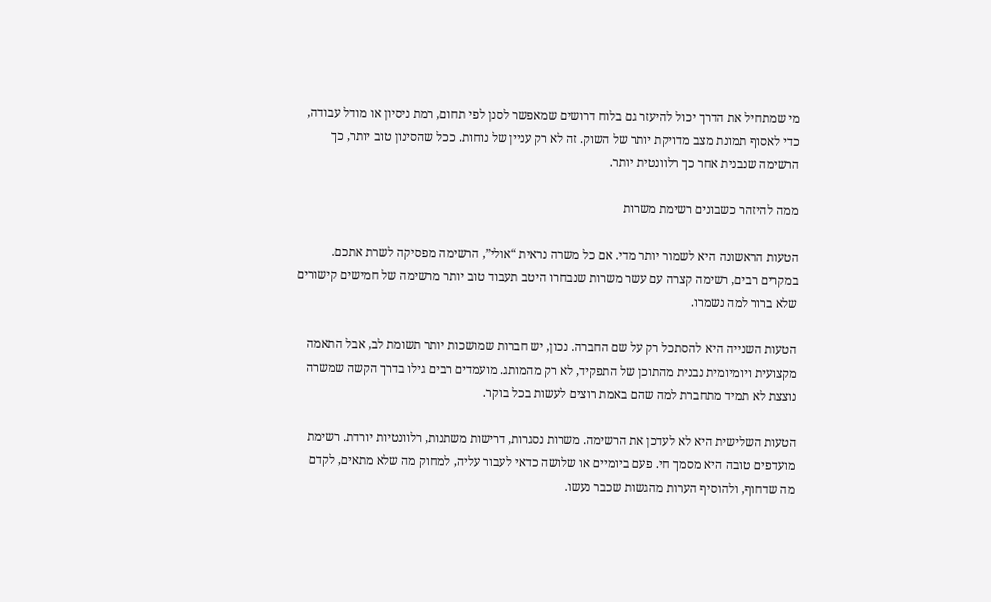מי שמתחיל את הדרך יכול להיעזר גם בלוח דרושים שמאפשר לסנן לפי תחום, רמת ניסיון או מודל עבודה, כדי לאסוף תמונת מצב מדויקת יותר של השוק. זה לא רק עניין של נוחות. ככל שהסינון טוב יותר, כך הרשימה שנבנית אחר כך רלוונטית יותר.

ממה להיזהר כשבונים רשימת משרות

הטעות הראשונה היא לשמור יותר מדי. אם כל משרה נראית “אולי”, הרשימה מפסיקה לשרת אתכם. במקרים רבים, רשימה קצרה עם עשר משרות שנבחרו היטב תעבוד טוב יותר מרשימה של חמישים קישורים שלא ברור למה נשמרו.

הטעות השנייה היא להסתכל רק על שם החברה. נכון, יש חברות שמושכות יותר תשומת לב, אבל התאמה מקצועית ויומיומית נבנית מהתוכן של התפקיד, לא רק מהמותג. מועמדים רבים גילו בדרך הקשה שמשרה נוצצת לא תמיד מתחברת למה שהם באמת רוצים לעשות בכל בוקר.

הטעות השלישית היא לא לעדכן את הרשימה. משרות נסגרות, דרישות משתנות, רלוונטיות יורדת. רשימת מועדפים טובה היא מסמך חי. פעם ביומיים או שלושה כדאי לעבור עליה, למחוק מה שלא מתאים, לקדם מה שדחוף, ולהוסיף הערות מהגשות שכבר נעשו.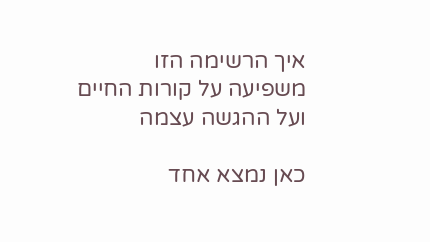איך הרשימה הזו משפיעה על קורות החיים ועל ההגשה עצמה

כאן נמצא אחד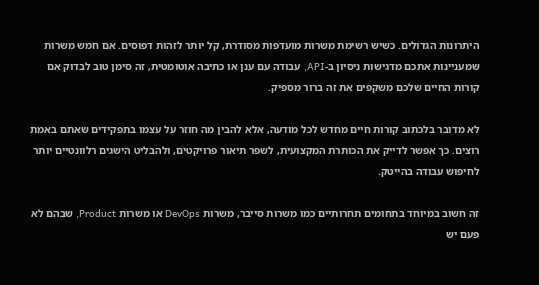היתרונות הגדולים. כשיש רשימת משרות מועדפות מסודרת, קל יותר לזהות דפוסים. אם חמש משרות שמעניינות אתכם מדגישות ניסיון ב-API, עבודה עם ענן או כתיבה אוטומטית, זה סימן טוב לבדוק אם קורות החיים שלכם משקפים את זה ברור מספיק.

לא מדובר בלכתוב קורות חיים מחדש לכל מודעה, אלא להבין מה חוזר על עצמו בתפקידים שאתם באמת רוצים. כך אפשר לדייק את הכותרת המקצועית, לשפר תיאור פרויקטים, ולהבליט הישגים רלוונטיים יותר לחיפוש עבודה בהייטק.

זה חשוב במיוחד בתחומים תחרותיים כמו משרות סייבר, משרות DevOps או משרות Product, שבהם לא פעם יש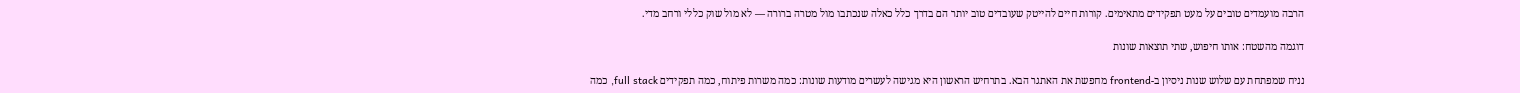הרבה מועמדים טובים על מעט תפקידים מתאימים. קורות חיים להייטק שעובדים טוב יותר הם בדרך כלל כאלה שנכתבו מול מטרה ברורה — לא מול שוק כללי ורחב מדי.

דוגמה מהשטח: אותו חיפוש, שתי תוצאות שונות

נניח שמפתחת עם שלוש שנות ניסיון ב-frontend מחפשת את האתגר הבא. בתרחיש הראשון היא מגישה לעשרים מודעות שונות: כמה משרות פיתוח, כמה תפקידים full stack, כמה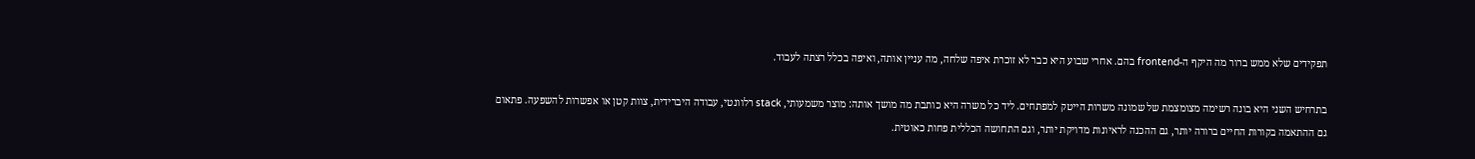תפקידים שלא ממש ברור מה היקף ה-frontend בהם. אחרי שבוע היא כבר לא זוכרת איפה שלחה, מה עניין אותה, ואיפה בכלל רצתה לעבוד.

בתרחיש השני היא בונה רשימה מצומצמת של שמונה משרות הייטק למפתחים. ליד כל משרה היא כותבת מה מושך אותה: מוצר משמעותי, stack רלוונטי, עבודה היברידית, צוות קטן או אפשרות להשפעה. פתאום גם ההתאמה בקורות החיים ברורה יותר, גם ההכנה לראיונות מדויקת יותר, וגם התחושה הכללית פחות כאוטית.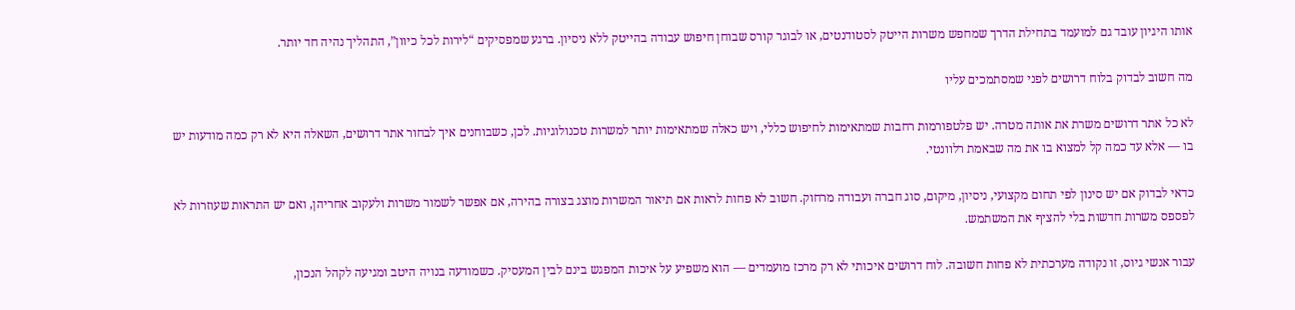אותו היגיון עובד גם למועמד בתחילת הדרך שמחפש משרות הייטק לסטודנטים, או לבוגר קורס שבוחן חיפוש עבודה בהייטק ללא ניסיון. ברגע שמפסיקים “לירות לכל כיוון”, התהליך נהיה חד יותר.

מה חשוב לבדוק בלוח דרושים לפני שמסתמכים עליו

לא כל אתר דרושים משרת את אותה מטרה. יש פלטפורמות רחבות שמתאימות לחיפוש כללי, ויש כאלה שמתאימות יותר למשרות טכנולוגיות. לכן, כשבוחנים איך לבחור אתר דרושים, השאלה היא לא רק כמה מודעות יש בו — אלא עד כמה קל למצוא בו את מה שבאמת רלוונטי.

כדאי לבדוק אם יש סינון לפי תחום מקצועי, ניסיון, מיקום, סוג חברה ועבודה מרחוק. חשוב לא פחות לראות אם תיאור המשרות מוצג בצורה בהירה, אם אפשר לשמור משרות ולעקוב אחריהן, ואם יש התראות שעוזרות לא לפספס משרות חדשות בלי להציף את המשתמש.

עבור אנשי גיוס, זו נקודה מערכתית לא פחות חשובה. לוח דרושים איכותי לא רק מרכז מועמדים — הוא משפיע על איכות המפגש בינם לבין המעסיק. כשמודעה בנויה היטב ומגיעה לקהל הנכון,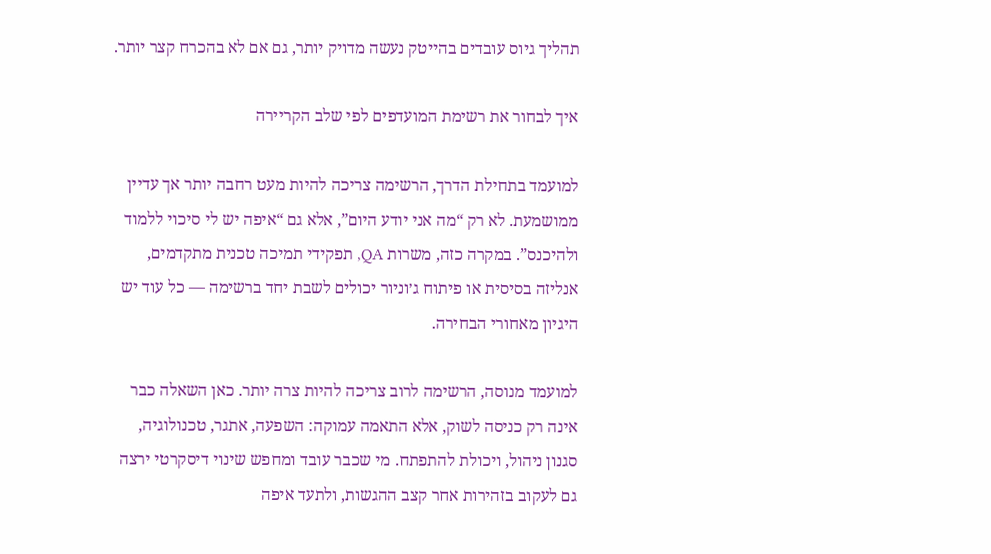תהליך גיוס עובדים בהייטק נעשה מדויק יותר, גם אם לא בהכרח קצר יותר.

איך לבחור את רשימת המועדפים לפי שלב הקריירה

למועמד בתחילת הדרך, הרשימה צריכה להיות מעט רחבה יותר אך עדיין ממושמעת. לא רק “מה אני יודע היום”, אלא גם “איפה יש לי סיכוי ללמוד ולהיכנס”. במקרה כזה, משרות QA, תפקידי תמיכה טכנית מתקדמים, אנליזה בסיסית או פיתוח ג׳וניור יכולים לשבת יחד ברשימה — כל עוד יש היגיון מאחורי הבחירה.

למועמד מנוסה, הרשימה לרוב צריכה להיות צרה יותר. כאן השאלה כבר אינה רק כניסה לשוק, אלא התאמה עמוקה: השפעה, אתגר, טכנולוגיה, סגנון ניהול, ויכולת להתפתח. מי שכבר עובד ומחפש שינוי דיסקרטי ירצה גם לעקוב בזהירות אחר קצב ההגשות, ולתעד איפה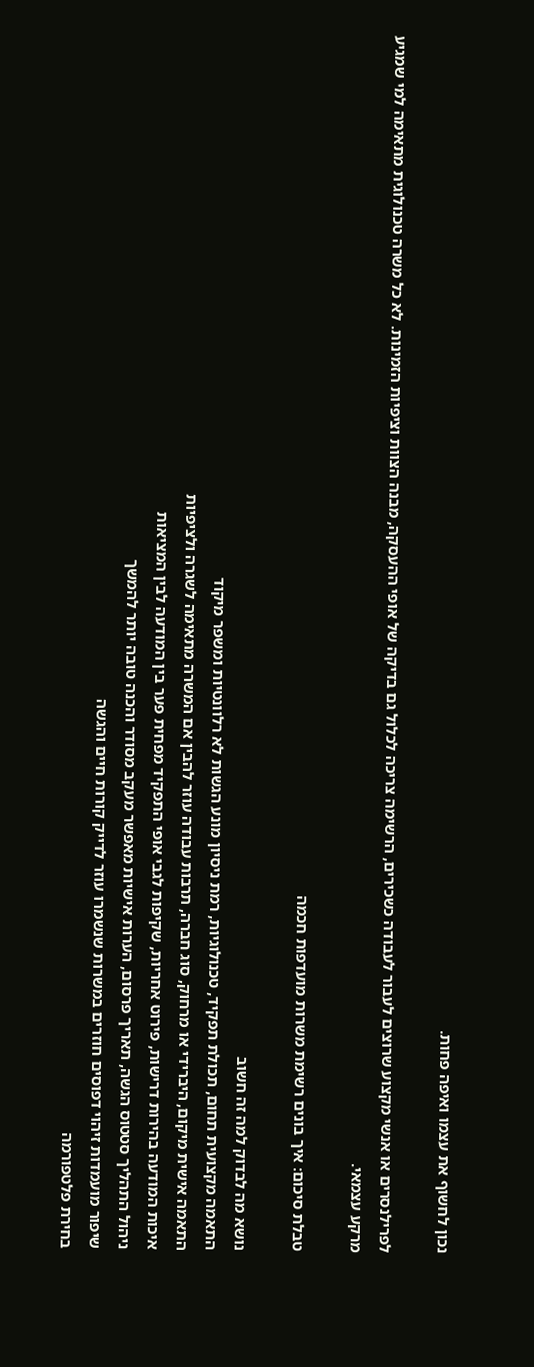נכון לחשוף את עצמו ואיפה פחות.

לפרילנסרים או אנשי מקצוע שרוצים לעבור לעבודה כשכירים, הרשימה צריכה לכלול גם בדיקה של אופי ההעסקה, מבנה הצוות וציפיות הזמינות. לא כל משרה טכנולוגית מתאימה למי שמגיע מרקע עצמאי.

טבלת סיכום: איך בונים רשימת משרות מועדפות חכמה

נושא מה לבדוק למה זה חשוב
התאמה מקצועית תחום, תכולת תפקיד, טכנולוגיות, רמת ניסיון מונע הגשות לא רלוונטיות ומשפר מיקוד
התאמה אישית מיקום, היברידי או מרחוק, סוג חברה, תרבות עבודה עוזר להבין אם המשרה מתאימה לשגרה ולציפיות
איכות המודעה בהירות דרישות, פירוט אחריות, שקיפות לגבי אופי התפקיד מפחית פער בין המודעה לבין המציאות
ניהול התהליך סטטוס הגשה, תאריך פרסום, הערות אישיות מאפשר מעקב מסודר והכנה טובה יותר להמשך
שיפור מועמדות זיהוי דפוסים חוזרים במשרות שנשמרו עוזר לדייק קורות חיים והגשה
בחירת פלטפורמה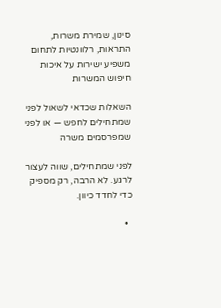סינון, שמירת משרות, התראות, רלוונטיות לתחום משפיע ישירות על איכות חיפוש המשרות

השאלות שכדאי לשאול לפני שמתחילים לחפש — או לפני שמפרסמים משרה

לפני שמתחילים, שווה לעצור לרגע. לא הרבה, רק מספיק כדי לחדד כיוון.

  •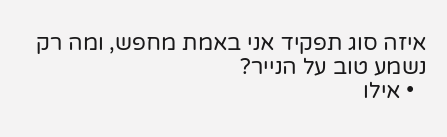איזה סוג תפקיד אני באמת מחפש, ומה רק נשמע טוב על הנייר?
  • אילו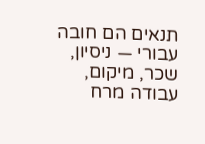תנאים הם חובה עבורי — ניסיון, שכר, מיקום, עבודה מרח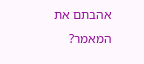אהבתם את המאמר?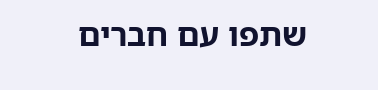שתפו עם חברים